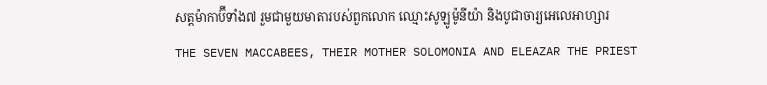សត្តម៉ាកាប៊ីទាំង៧ រួមជាមួយមាតារបស់ពួកលោក ឈ្មោះសូឡូម៉ូនីយ៉ា និងបូជាចារ្យអេលេអាហ្សារ
THE SEVEN MACCABEES, THEIR MOTHER SOLOMONIA AND ELEAZAR THE PRIEST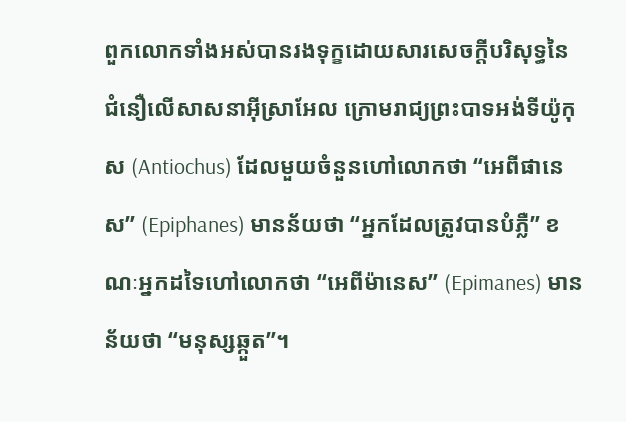ពួកលោកទាំងអស់បានរងទុក្ខដោយសារសេចក្តីបរិសុទ្ធនៃជំនឿលើសាសនាអ៊ីស្រាអែល ក្រោមរាជ្យព្រះបាទអង់ទីយ៉ូកុស (Antiochus) ដែលមួយចំនួនហៅលោកថា “អេពីផានេស” (Epiphanes) មានន័យថា “អ្នកដែលត្រូវបានបំភ្លឺ” ខណៈអ្នកដទៃហៅលោកថា “អេពីម៉ានេស” (Epimanes) មានន័យថា “មនុស្សឆ្កួត”។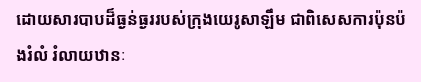ដោយសារបាបដ៏ធ្ងន់ធ្ងររបស់ក្រុងយេរូសាឡឹម ជាពិសេសការប៉ុនប៉ងរំលំ រំលាយឋានៈ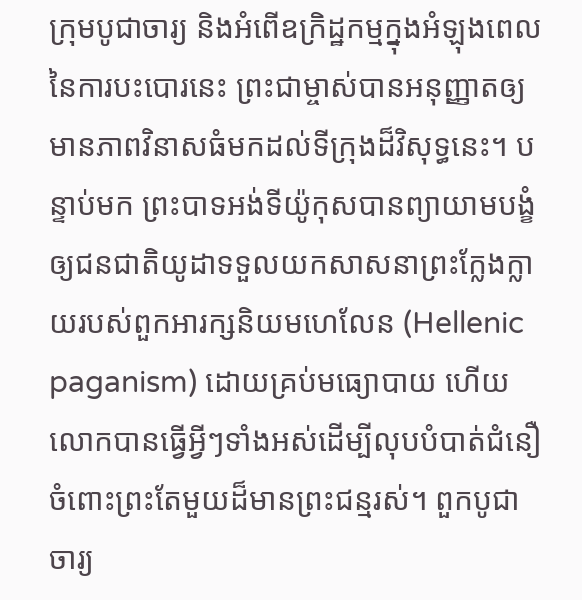ក្រុមបូជាចារ្យ និងអំពើឧក្រិដ្ឋកម្មក្នុងអំឡុងពេលនៃការបះបោរនេះ ព្រះជាម្ចាស់បានអនុញ្ញាតឲ្យមានភាពវិនាសធំមកដល់ទីក្រុងដ៏វិសុទ្ធនេះ។ បន្ទាប់មក ព្រះបាទអង់ទីយ៉ូកុសបានព្យាយាមបង្ខំឲ្យជនជាតិយូដាទទួលយកសាសនាព្រះក្លែងក្លាយរបស់ពួកអារក្សនិយមហេលែន (Hellenic paganism) ដោយគ្រប់មធ្យោបាយ ហើយលោកបានធ្វើអ្វីៗទាំងអស់ដើម្បីលុបបំបាត់ជំនឿចំពោះព្រះតែមួយដ៏មានព្រះជន្មរស់។ ពួកបូជាចារ្យ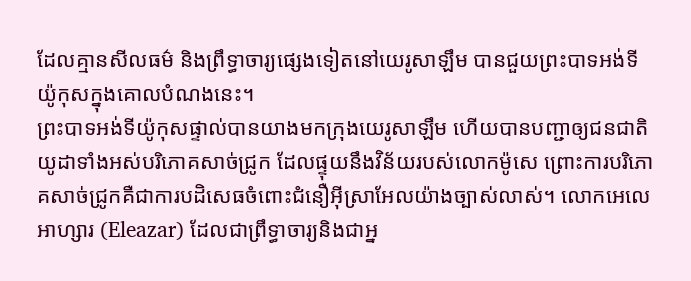ដែលគ្មានសីលធម៌ និងព្រឹទ្ធាចារ្យផ្សេងទៀតនៅយេរូសាឡឹម បានជួយព្រះបាទអង់ទីយ៉ូកុសក្នុងគោលបំណងនេះ។
ព្រះបាទអង់ទីយ៉ូកុសផ្ទាល់បានយាងមកក្រុងយេរូសាឡឹម ហើយបានបញ្ជាឲ្យជនជាតិយូដាទាំងអស់បរិភោគសាច់ជ្រូក ដែលផ្ទុយនឹងវិន័យរបស់លោកម៉ូសេ ព្រោះការបរិភោគសាច់ជ្រូកគឺជាការបដិសេធចំពោះជំនឿអ៊ីស្រាអែលយ៉ាងច្បាស់លាស់។ លោកអេលេអាហ្សារ (Eleazar) ដែលជាព្រឹទ្ធាចារ្យនិងជាអ្ន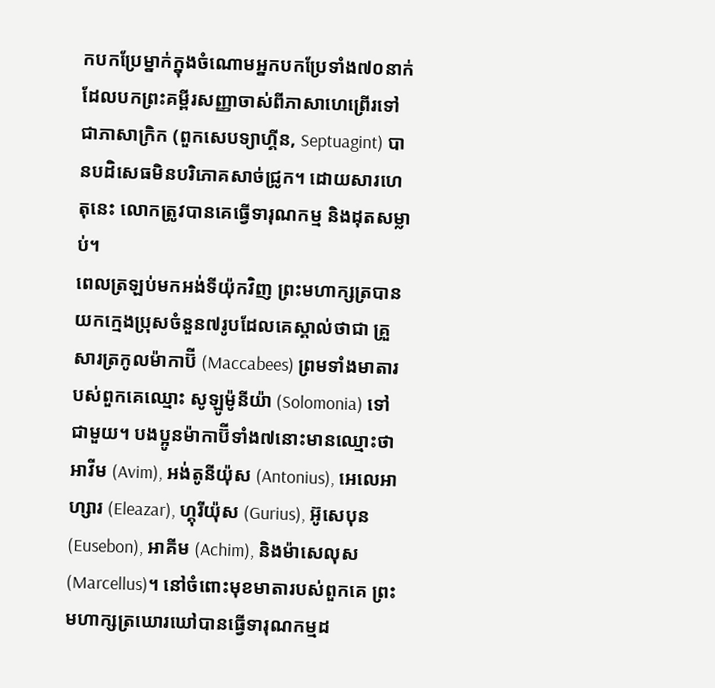កបកប្រែម្នាក់ក្នុងចំណោមអ្នកបកប្រែទាំង៧០នាក់ ដែលបកព្រះគម្ពីរសញ្ញាចាស់ពីភាសាហេព្រើរទៅជាភាសាក្រិក (ពួកសេបទ្យាហ្គីន, Septuagint) បានបដិសេធមិនបរិភោគសាច់ជ្រូក។ ដោយសារហេតុនេះ លោកត្រូវបានគេធ្វើទារុណកម្ម និងដុតសម្លាប់។
ពេលត្រឡប់មកអង់ទីយ៉ុកវិញ ព្រះមហាក្សត្របានយកក្មេងប្រុសចំនួន៧រូបដែលគេស្គាល់ថាជា គ្រួសារត្រកូលម៉ាកាប៊ី (Maccabees) ព្រមទាំងមាតារបស់ពួកគេឈ្មោះ សូឡូម៉ូនីយ៉ា (Solomonia) ទៅជាមួយ។ បងប្អូនម៉ាកាប៊ីទាំង៧នោះមានឈ្មោះថា អាវីម (Avim), អង់តូនីយ៉ុស (Antonius), អេលេអាហ្សារ (Eleazar), ហ្គុរីយ៉ុស (Gurius), អ៊ូសេបុន (Eusebon), អាគីម (Achim), និងម៉ាសេលុស (Marcellus)។ នៅចំពោះមុខមាតារបស់ពួកគេ ព្រះមហាក្សត្រឃោរឃៅបានធ្វើទារុណកម្មដ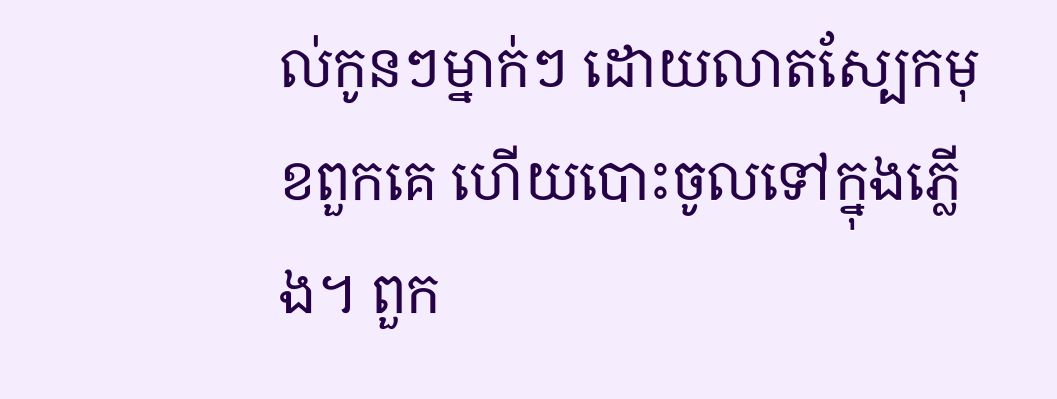ល់កូនៗម្នាក់ៗ ដោយលាតស្បែកមុខពួកគេ ហើយបោះចូលទៅក្នុងភ្លើង។ ពួក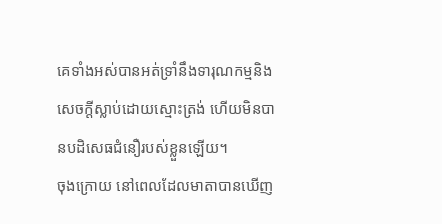គេទាំងអស់បានអត់ទ្រាំនឹងទារុណកម្មនិងសេចក្តីស្លាប់ដោយស្មោះត្រង់ ហើយមិនបានបដិសេធជំនឿរបស់ខ្លួនឡើយ។
ចុងក្រោយ នៅពេលដែលមាតាបានឃើញ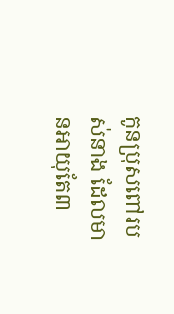កូនប្រុសពៅរបស់នាង ដែលមានអាយុតែ៣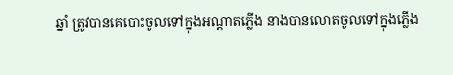ឆ្នាំ ត្រូវបានគេបោះចូលទៅក្នុងអណ្តាតភ្លើង នាងបានលោតចូលទៅក្នុងភ្លើង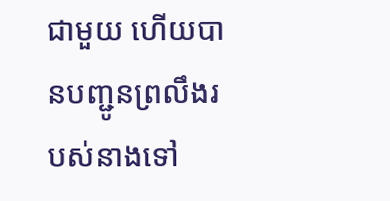ជាមួយ ហើយបានបញ្ជូនព្រលឹងរបស់នាងទៅ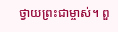ថ្វាយព្រះជាម្ចាស់។ ពួ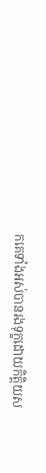កគេទាំងអស់បានរងទុក្ខដោយកិត្តិយស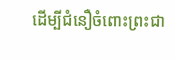ដើម្បីជំនឿចំពោះព្រះជា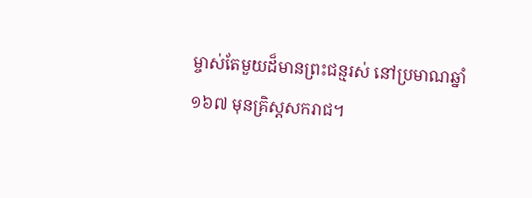ម្ចាស់តែមួយដ៏មានព្រះជន្មរស់ នៅប្រមាណឆ្នាំ ១៦៧ មុនគ្រិស្តសករាជ។